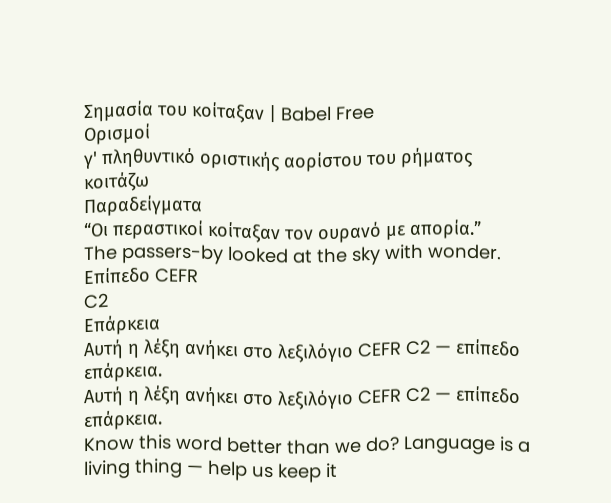Σημασία του κοίταξαν | Babel Free
Ορισμοί
γ' πληθυντικό οριστικής αορίστου του ρήματος κοιτάζω
Παραδείγματα
“Οι περαστικοί κοίταξαν τον ουρανό με απορία.”
The passers-by looked at the sky with wonder.
Επίπεδο CEFR
C2
Επάρκεια
Αυτή η λέξη ανήκει στο λεξιλόγιο CEFR C2 — επίπεδο επάρκεια.
Αυτή η λέξη ανήκει στο λεξιλόγιο CEFR C2 — επίπεδο επάρκεια.
Know this word better than we do? Language is a living thing — help us keep it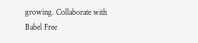growing. Collaborate with Babel Free